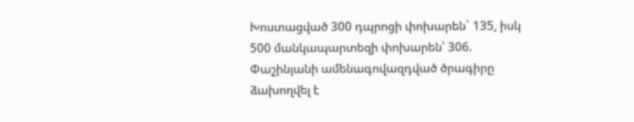Խոստացված 300 դպրոցի փոխարեն` 135, իսկ 500 մանկապարտեզի փոխարեն՝ 306. Փաշինյանի ամենագովազդված ծրագիրը ձախողվել է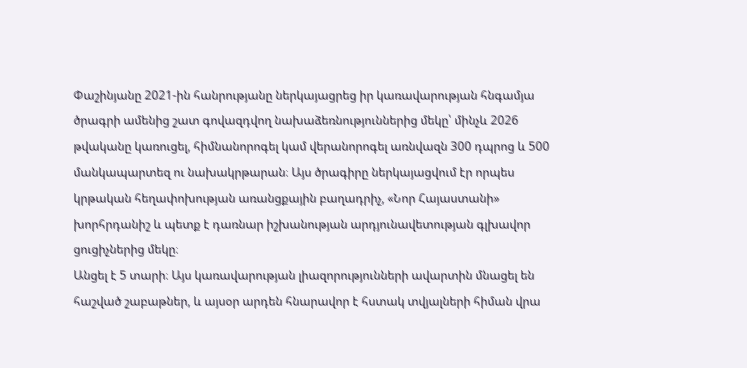Փաշինյանը 2021-ին հանրությանը ներկայացրեց իր կառավարության հնգամյա ծրագրի ամենից շատ գովազդվող նախաձեռնություններից մեկը՝ մինչև 2026 թվականը կառուցել, հիմնանորոգել կամ վերանորոգել առնվազն 300 դպրոց և 500 մանկապարտեզ ու նախակրթարան։ Այս ծրագիրը ներկայացվում էր որպես կրթական հեղափոխության առանցքային բաղադրիչ, «Նոր Հայաստանի» խորհրդանիշ և պետք է դառնար իշխանության արդյունավետության գլխավոր ցուցիչներից մեկը։
Անցել է 5 տարի։ Այս կառավարության լիազորությունների ավարտին մնացել են հաշված շաբաթներ, և այսօր արդեն հնարավոր է հստակ տվյալների հիման վրա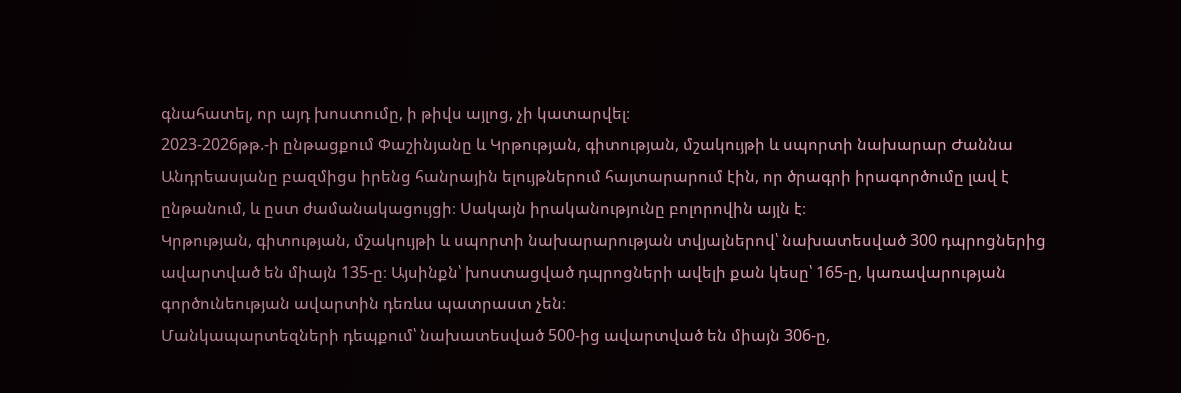գնահատել, որ այդ խոստումը, ի թիվս այլոց, չի կատարվել։
2023-2026թթ.-ի ընթացքում Փաշինյանը և Կրթության, գիտության, մշակույթի և սպորտի նախարար Ժաննա Անդրեասյանը բազմիցս իրենց հանրային ելույթներում հայտարարում էին, որ ծրագրի իրագործումը լավ է ընթանում, և ըստ ժամանակացույցի։ Սակայն իրականությունը բոլորովին այլն է։
Կրթության, գիտության, մշակույթի և սպորտի նախարարության տվյալներով՝ նախատեսված 300 դպրոցներից ավարտված են միայն 135-ը։ Այսինքն՝ խոստացված դպրոցների ավելի քան կեսը՝ 165-ը, կառավարության գործունեության ավարտին դեռևս պատրաստ չեն։
Մանկապարտեզների դեպքում՝ նախատեսված 500-ից ավարտված են միայն 306-ը,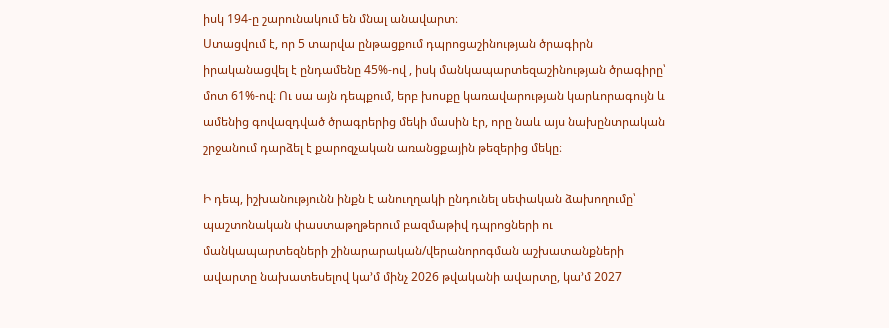իսկ 194-ը շարունակում են մնալ անավարտ։
Ստացվում է, որ 5 տարվա ընթացքում դպրոցաշինության ծրագիրն իրականացվել է ընդամենը 45%-ով , իսկ մանկապարտեզաշինության ծրագիրը՝ մոտ 61%-ով։ Ու սա այն դեպքում, երբ խոսքը կառավարության կարևորագույն և ամենից գովազդված ծրագրերից մեկի մասին էր, որը նաև այս նախընտրական շրջանում դարձել է քարոզչական առանցքային թեզերից մեկը։

Ի դեպ, իշխանությունն ինքն է անուղղակի ընդունել սեփական ձախողումը՝ պաշտոնական փաստաթղթերում բազմաթիվ դպրոցների ու մանկապարտեզների շինարարական/վերանորոգման աշխատանքների ավարտը նախատեսելով կա’մ մինչ 2026 թվականի ավարտը, կա’մ 2027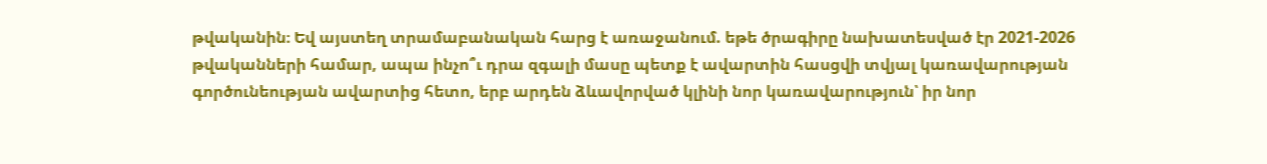թվականին։ Եվ այստեղ տրամաբանական հարց է առաջանում. եթե ծրագիրը նախատեսված էր 2021-2026 թվականների համար, ապա ինչո՞ւ դրա զգալի մասը պետք է ավարտին հասցվի տվյալ կառավարության գործունեության ավարտից հետո, երբ արդեն ձևավորված կլինի նոր կառավարություն՝ իր նոր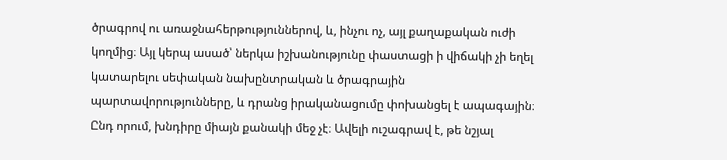ծրագրով ու առաջնահերթություններով, և, ինչու ոչ, այլ քաղաքական ուժի կողմից։ Այլ կերպ ասած՝ ներկա իշխանությունը փաստացի ի վիճակի չի եղել կատարելու սեփական նախընտրական և ծրագրային պարտավորությունները, և դրանց իրականացումը փոխանցել է ապագային։
Ընդ որում, խնդիրը միայն քանակի մեջ չէ։ Ավելի ուշագրավ է, թե նշյալ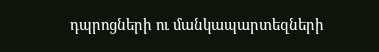դպրոցների ու մանկապարտեզների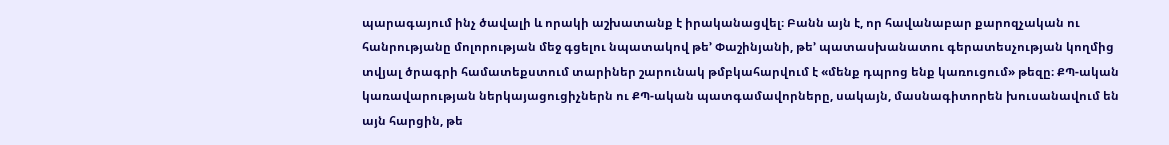պարագայում ինչ ծավալի և որակի աշխատանք է իրականացվել։ Բանն այն է, որ հավանաբար քարոզչական ու հանրությանը մոլորության մեջ գցելու նպատակով թե’ Փաշինյանի, թե’ պատասխանատու գերատեսչության կողմից տվյալ ծրագրի համատեքստում տարիներ շարունակ թմբկահարվում է «մենք դպրոց ենք կառուցում» թեզը։ ՔՊ-ական կառավարության ներկայացուցիչներն ու ՔՊ-ական պատգամավորները, սակայն, մասնագիտորեն խուսանավում են այն հարցին, թե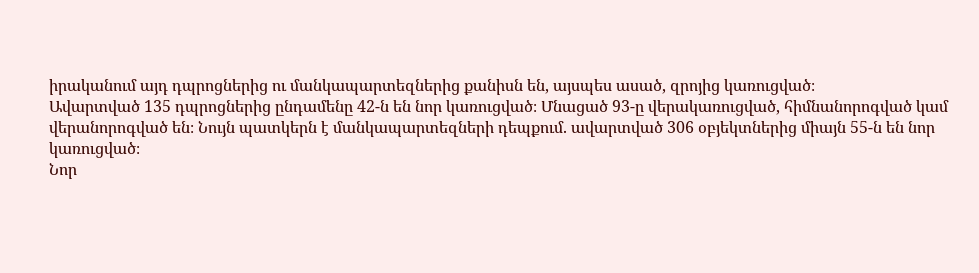իրականում այդ դպրոցներից ու մանկապարտեզներից քանիսն են, այսպես ասած, զրոյից կառուցված։
Ավարտված 135 դպրոցներից ընդամենը 42-ն են նոր կառուցված։ Մնացած 93-ը վերակառուցված, հիմնանորոգված կամ վերանորոգված են։ Նույն պատկերն է մանկապարտեզների դեպքում. ավարտված 306 օբյեկտներից միայն 55-ն են նոր կառուցված։
Նոր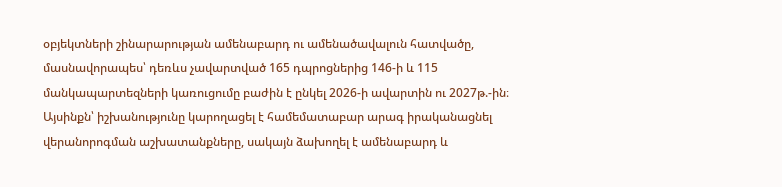օբյեկտների շինարարության ամենաբարդ ու ամենածավալուն հատվածը, մասնավորապես՝ դեռևս չավարտված 165 դպրոցներից 146-ի և 115 մանկապարտեզների կառուցումը բաժին է ընկել 2026-ի ավարտին ու 2027թ.-ին։
Այսինքն՝ իշխանությունը կարողացել է համեմատաբար արագ իրականացնել վերանորոգման աշխատանքները, սակայն ձախողել է ամենաբարդ և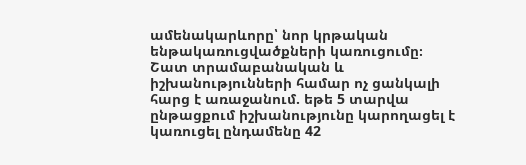ամենակարևորը՝ նոր կրթական ենթակառուցվածքների կառուցումը։
Շատ տրամաբանական և իշխանությունների համար ոչ ցանկալի հարց է առաջանում. եթե 5 տարվա ընթացքում իշխանությունը կարողացել է կառուցել ընդամենը 42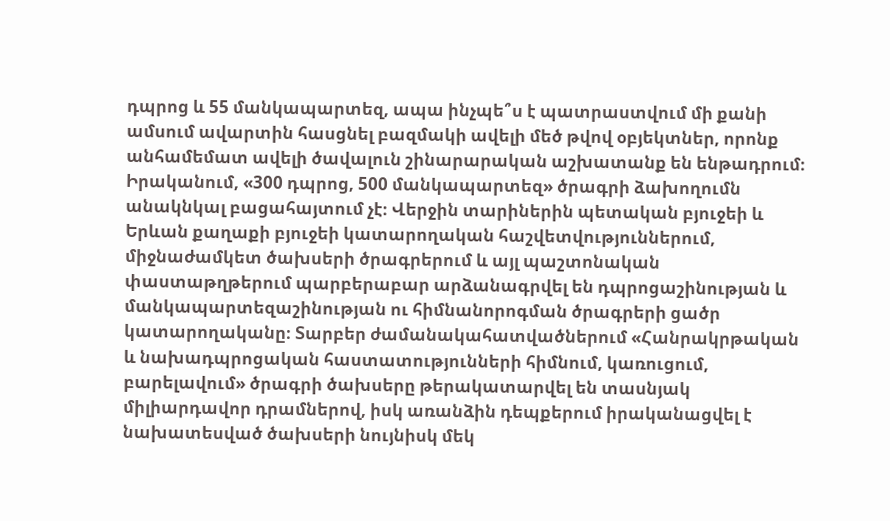դպրոց և 55 մանկապարտեզ, ապա ինչպե՞ս է պատրաստվում մի քանի ամսում ավարտին հասցնել բազմակի ավելի մեծ թվով օբյեկտներ, որոնք անհամեմատ ավելի ծավալուն շինարարական աշխատանք են ենթադրում։
Իրականում, «300 դպրոց, 500 մանկապարտեզ» ծրագրի ձախողումն անակնկալ բացահայտում չէ։ Վերջին տարիներին պետական բյուջեի և Երևան քաղաքի բյուջեի կատարողական հաշվետվություններում, միջնաժամկետ ծախսերի ծրագրերում և այլ պաշտոնական փաստաթղթերում պարբերաբար արձանագրվել են դպրոցաշինության և մանկապարտեզաշինության ու հիմնանորոգման ծրագրերի ցածր կատարողականը։ Տարբեր ժամանակահատվածներում «Հանրակրթական և նախադպրոցական հաստատությունների հիմնում, կառուցում, բարելավում» ծրագրի ծախսերը թերակատարվել են տասնյակ միլիարդավոր դրամներով, իսկ առանձին դեպքերում իրականացվել է նախատեսված ծախսերի նույնիսկ մեկ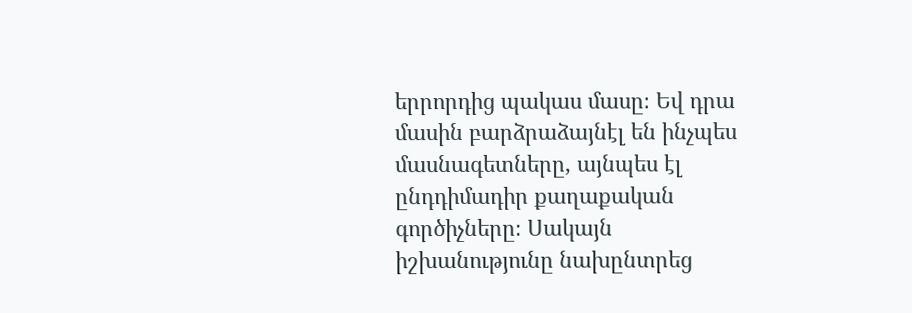երրորդից պակաս մասը։ Եվ դրա մասին բարձրաձայնէլ են ինչպես մասնագետները, այնպես էլ ընդդիմադիր քաղաքական գործիչները։ Սակայն իշխանությունը նախընտրեց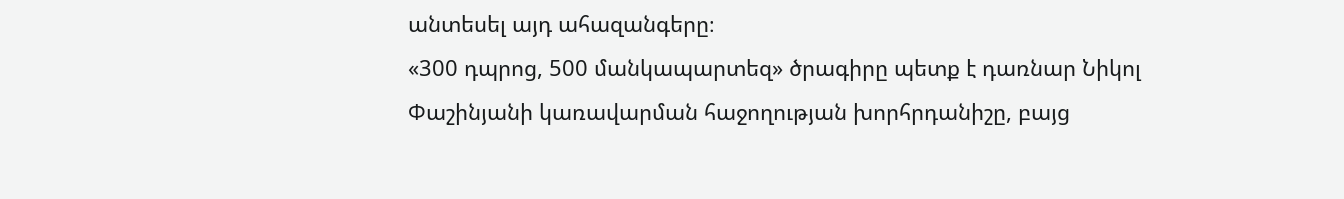անտեսել այդ ահազանգերը։
«300 դպրոց, 500 մանկապարտեզ» ծրագիրը պետք է դառնար Նիկոլ Փաշինյանի կառավարման հաջողության խորհրդանիշը, բայց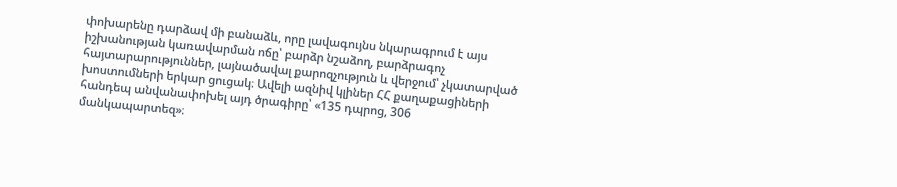փոխարենը դարձավ մի բանաձև, որը լավագույնս նկարագրում է այս իշխանության կառավարման ոճը՝ բարձր նշաձող, բարձրագոչ հայտարարություններ, լայնածավալ քարոզչություն և վերջում՝ չկատարված խոստումների երկար ցուցակ։ Ավելի ազնիվ կլիներ ՀՀ քաղաքացիների հանդեպ անվանափոխել այդ ծրագիրը՝ «135 դպրոց, 306 մանկապարտեզ»։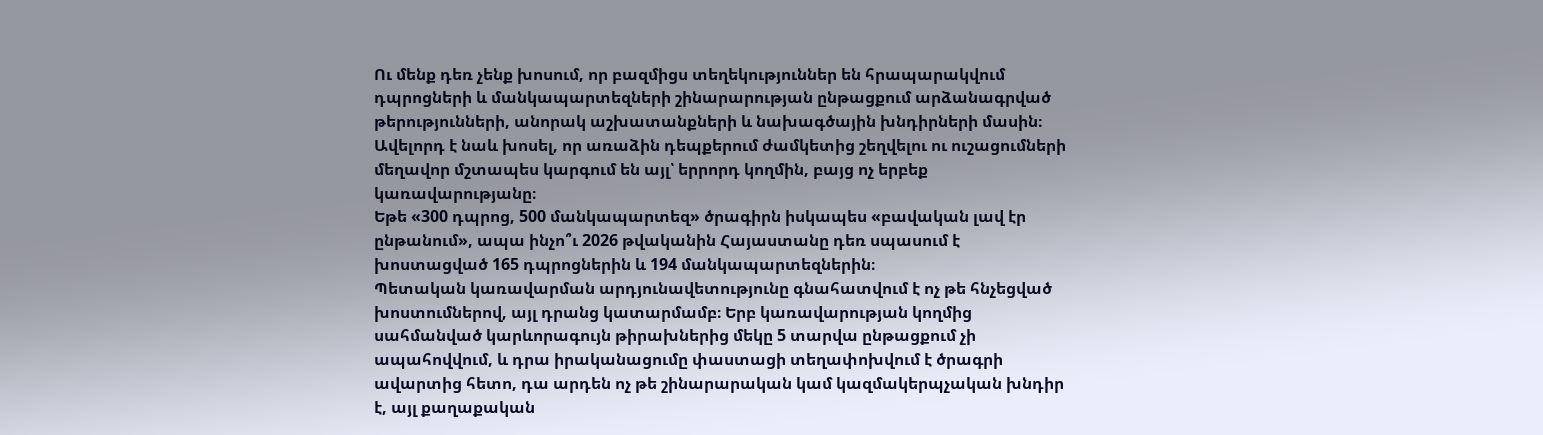Ու մենք դեռ չենք խոսում, որ բազմիցս տեղեկություններ են հրապարակվում դպրոցների և մանկապարտեզների շինարարության ընթացքում արձանագրված թերությունների, անորակ աշխատանքների և նախագծային խնդիրների մասին։ Ավելորդ է նաև խոսել, որ առաձին դեպքերում ժամկետից շեղվելու ու ուշացումների մեղավոր մշտապես կարգում են այլ՝ երրորդ կողմին, բայց ոչ երբեք կառավարությանը։
Եթե «300 դպրոց, 500 մանկապարտեզ» ծրագիրն իսկապես «բավական լավ էր ընթանում», ապա ինչո՞ւ 2026 թվականին Հայաստանը դեռ սպասում է խոստացված 165 դպրոցներին և 194 մանկապարտեզներին։
Պետական կառավարման արդյունավետությունը գնահատվում է ոչ թե հնչեցված խոստումներով, այլ դրանց կատարմամբ։ Երբ կառավարության կողմից սահմանված կարևորագույն թիրախներից մեկը 5 տարվա ընթացքում չի ապահովվում, և դրա իրականացումը փաստացի տեղափոխվում է ծրագրի ավարտից հետո, դա արդեն ոչ թե շինարարական կամ կազմակերպչական խնդիր է, այլ քաղաքական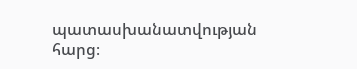պատասխանատվության հարց։